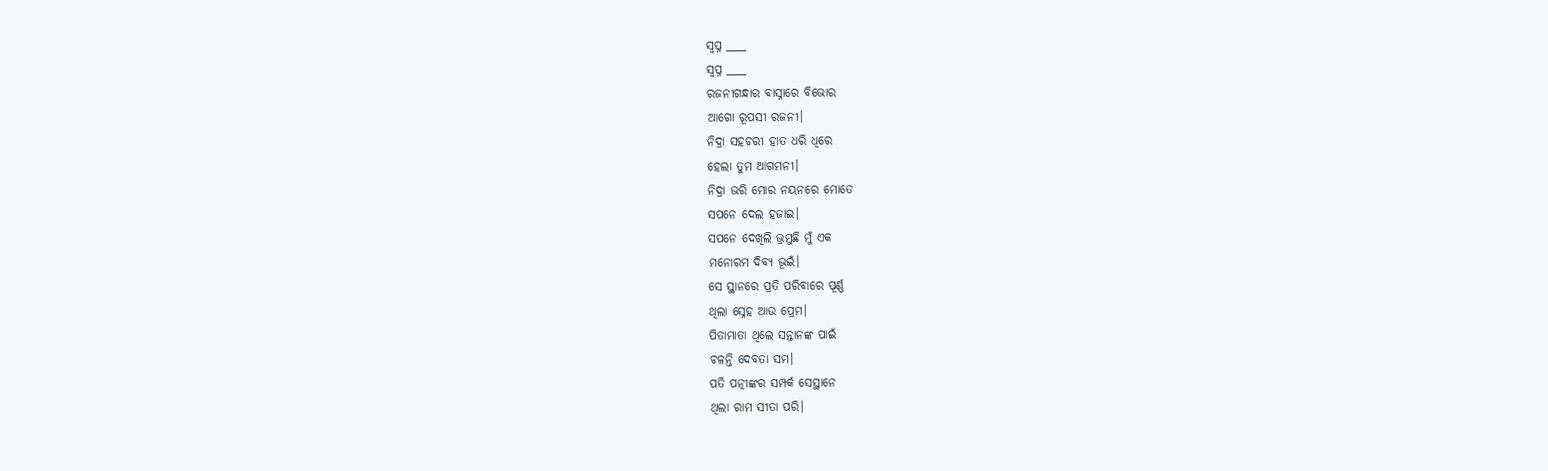ସ୍ଵପ୍ନ ____
ସ୍ଵପ୍ନ ____
ରଜନୀଗନ୍ଧାର ବାସ୍ନାରେ ବିଭୋର
ଆଗୋ ରୂପସୀ ରଜନୀ।
ନିଦ୍ରା ସହଚରୀ ହାତ ଧରି ଧିରେ
ହେଲା ତୁମ ଆଗମନୀ।
ନିଦ୍ରା ଭରି ମୋର ନୟନରେ ମୋତେ
ସପନେ ଦେଲ ହଜାଇ।
ସପନେ ଦେଖିଲି ଭ୍ରମୁଛି ମୁଁ ଏକ
ମନୋରମ ଦିବ୍ୟ ଭୂଇଁ।
ସେ ସ୍ଥାନରେ ପ୍ରତି ପରିବାରେ ପୂର୍ଣ୍ଣ
ଥିଲା ସ୍ନେହ ଆଉ ପ୍ରେମ।
ପିତାମାତା ଥିଲେ ସନ୍ତାନଙ୍କ ପାଇଁ
ଚଳନ୍ତି ଦେବତା ସମ।
ପତି ପତ୍ନୀଙ୍କର ସମ୍ପର୍କ ସେସ୍ଥାନେ
ଥିଲା ରାମ ସୀତା ପରି।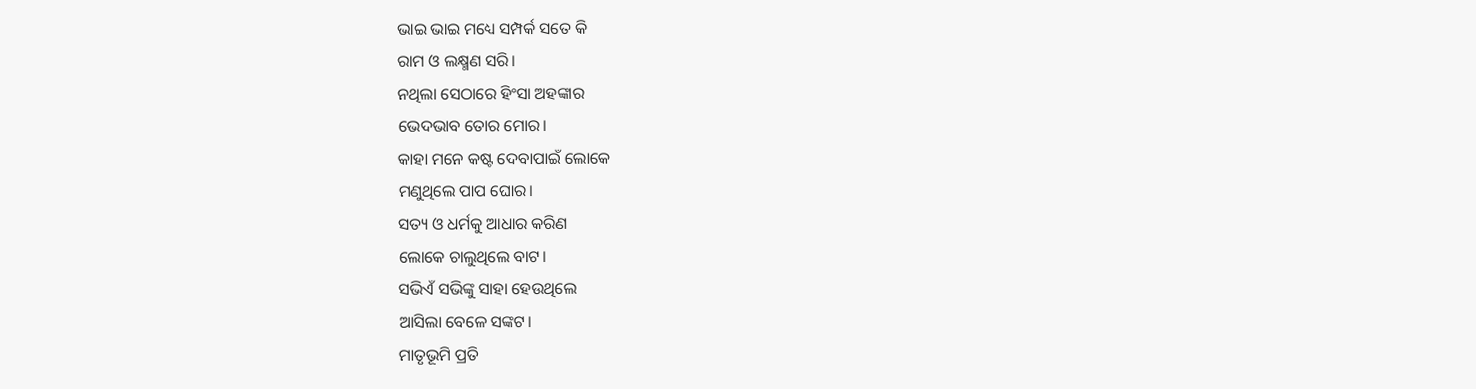ଭାଇ ଭାଇ ମଧ୍ୟେ ସମ୍ପର୍କ ସତେ କି
ରାମ ଓ ଲକ୍ଷ୍ମଣ ସରି।
ନଥିଲା ସେଠାରେ ହିଂସା ଅହଙ୍କାର
ଭେଦଭାବ ତୋର ମୋର।
କାହା ମନେ କଷ୍ଟ ଦେବାପାଇଁ ଲୋକେ
ମଣୁଥିଲେ ପାପ ଘୋର।
ସତ୍ୟ ଓ ଧର୍ମକୁ ଆଧାର କରିଣ
ଲୋକେ ଚାଲୁଥିଲେ ବାଟ।
ସଭିଏଁ ସଭିଙ୍କୁ ସାହା ହେଉଥିଲେ
ଆସିଲା ବେଳେ ସଙ୍କଟ।
ମାତୃଭୂମି ପ୍ରତି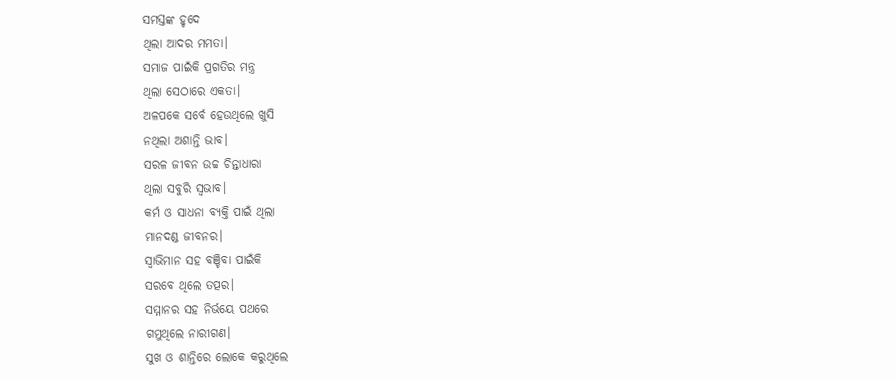ସମସ୍ତଙ୍କ ହୃଦେ
ଥିଲା ଆଦର ମମତା।
ସମାଜ ପାଇଁକି ପ୍ରଗତିର ମନ୍ତ୍ର
ଥିଲା ସେଠାରେ ଏକତା।
ଅଳପକେ ସର୍ବେ ହେଉଥିଲେ ଖୁସି
ନଥିଲା ଅଶାନ୍ତି ଭାବ।
ସରଳ ଜୀବନ ଉଚ୍ଚ ଚିନ୍ତାଧାରା
ଥିଲା ସବୁରି ସ୍ଵଭାବ।
କର୍ମ ଓ ସାଧନା ବ୍ୟକ୍ତି ପାଇଁ ଥିଲା
ମାନଦଣ୍ଡ ଜୀବନର।
ସ୍ଵାଭିମାନ ସହ ବଞ୍ଚିବା ପାଇଁକି
ସରବେ ଥିଲେ ତତ୍ପର।
ସମ୍ମାନର ସହ ନିର୍ଭୟେ ପଥରେ
ଗମୁଥିଲେ ନାରୀଗଣ।
ସୁଖ ଓ ଶାନ୍ତିରେ ଲୋକେ କରୁଥିଲେ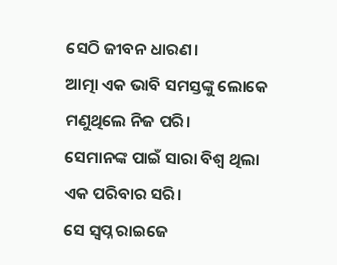ସେଠି ଜୀବନ ଧାରଣ।
ଆତ୍ମା ଏକ ଭାବି ସମସ୍ତଙ୍କୁ ଲୋକେ
ମଣୁଥିଲେ ନିଜ ପରି।
ସେମାନଙ୍କ ପାଇଁ ସାରା ବିଶ୍ବ ଥିଲା
ଏକ ପରିବାର ସରି।
ସେ ସ୍ଵପ୍ନ ରାଇଜେ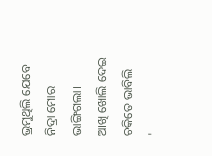ଭ୍ରମୁଥିଲି ଯେବେ
ନିଦ୍ରା ମୋର ଭାଙ୍ଗିଗଲା।
ଆଖି ଖୋଲି ଦେଇ ଚକିତେ ଭାବିଲି
'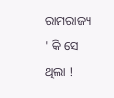ରାମରାଜ୍ୟ ' କି ସେ ଥିଲା !